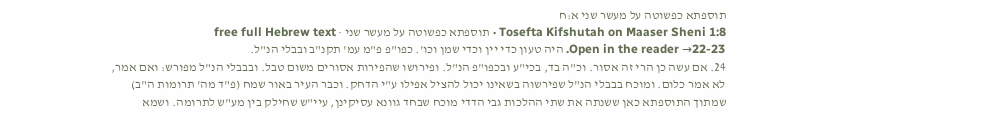תוספתא כפשוטה על מעשר שני א:ח
Tosefta Kifshutah on Maaser Sheni 1:8 · תוספתא כפשוטה על מעשר שני · free full Hebrew text
Open in the reader →22-23. היה טעון כדי יין וכדי שמן וכו'. כפו"פ פ"מ עמ' תקנ"ב ובבלי הנ"ל.
24. אם עשה כן הרי זה אסור. וכ"ה בד, בכי"ע ובכפו"פ הנ"ל. ופירושו שהפירות אסורים משום טבל. ובבבלי הנ"ל מפורש: ואם אמר, לא אמר כלום. ומוכח בבבלי הנ"ל שפירשוה בשאינו יכול להציל אפילו ע"י הדחק. וכבר העיר באור שמח (פ"ד מה' תרומות ה"ב) שמתוך התוספתא כאן ששנתה את שתי ההלכות גבי הדדי מוכח שבחד גוונא עסיקינן, עיי"ש שחילק בין מע"ש לתרומה. ושמא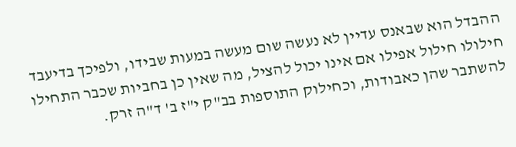ההבדל הוא שבאנס עדיין לא נעשה שום מעשה במעות שבידו, ולפיכך בדיעבד חילולו חילול אפילו אם אינו יכול להציל, מה שאין כן בחביות שכבר התחילו להשתבר שהן כאבודות, וכחילוק התוספות בב"ק י"ז ב' ד"ה זרק.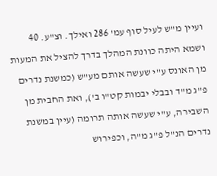ועיין מ"ש לעיל סוף עמ' 286 ואילך. וצ"ע. 40 ושמא היתה כוונת המהלך בדרך להציל את המעות מן האונס ע"י שעשה אותם מע"ש (כמשנת נדרים פ"ג מ"ד ובבלי יבמות קט"ו ב'), ואת החבית מן השבירה, ע"י שעשה אותה תרומה (עיין במשנת נדרים הנ"ל פ"ג מ"ה, וכפירוש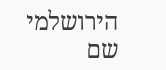הירושלמי שם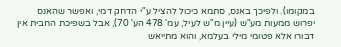במקומו). ולפיכך באנס, סתמא כיכול להציל ע"י הדחק דמי, ואפשר שהאנס יפרוש ממעות מע"ש (עיין מ"ש לעיל, עמ' 478 הע' 70), אבל בשפיכת החבית אין דבורו אלא פטומי מילי בעלמא, והוא מתייאש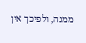ממנה, ולפיכך אין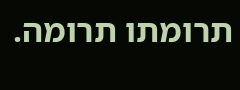תרומתו תרומה.